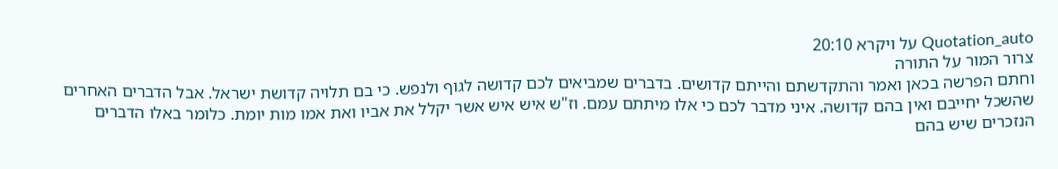Quotation_auto על ויקרא 20:10
צרור המור על התורה
וחתם הפרשה בכאן ואמר והתקדשתם והייתם קדושים. בדברים שמביאים לכם קדושה לגוף ולנפש. כי בם תלויה קדושת ישראל. אבל הדברים האחרים שהשכל יחייבם ואין בהם קדושה. איני מדבר לכם כי אלו מיתתם עמם. וז"ש איש איש אשר יקלל את אביו ואת אמו מות יומת. כלומר באלו הדברים הנזכרים שיש בהם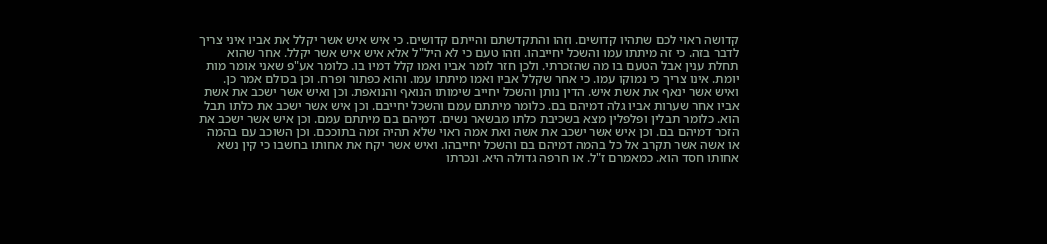קדושה ראוי לכם שתהיו קדושים. וזהו והתקדשתם והייתם קדושים. כי איש איש אשר יקלל את אביו איני צריך לדבר בזה. כי זה מיתתו עמו והשכל יחייבהו. וזהו טעם כי לא היל"ל אלא איש איש אשר יקלל. אחר שהוא תחלת ענין אבל הטעם בו מה שהזכרתי. ולכן חזר לומר אביו ואמו קלל דמיו בו. כלומר אע"פ שאני אומר מות יומת. אינו צריך כי נמוקו עמו. כי אחר שקלל אביו ואמו מיתתו עמו. והוא כפתור ופרח. וכן בכולם אמר כן. ואיש אשר ינאף את אשת איש. הדין נותן והשכל יחייב שימותו הנואף והנואפת. וכן ואיש אשר ישכב את אשת אביו אחר שערות אביו גלה דמיהם בם. כלומר מיתתם עמם והשכל יחייבם. וכן איש אשר ישכב את כלתו תבל הוא. כלומר תבלין ופלפלין מצא בשכיבת כלתו מבשאר נשים. דמיהם בם מיתתם עמם. וכן איש אשר ישכב את הזכר דמיהם בם. וכן איש אשר ישכב את אשה ואת אמה ראוי שלא תהיה זמה בתוככם. וכן השוכב עם בהמה או אשה אשר תקרב אל כל בהמה דמיהם בם והשכל יחייבהו. ואיש אשר יקח את אחותו בחשבו כי קין נשא אחותו חסד הוא. כמאמרם ז"ל. או חרפה גדולה היא. ונכרתו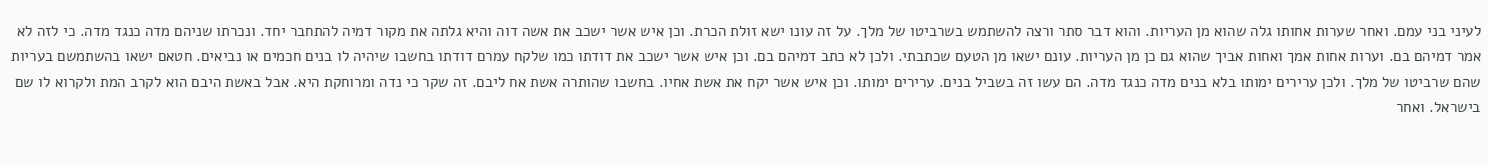לעיני בני עמם. ואחר שערות אחותו גלה שהוא מן העריות. והוא דבר סתר ורצה להשתמש בשרביטו של מלך. על זה עונו ישא זולת הכרת. וכן איש אשר ישכב את אשה דוה והיא גלתה את מקור דמיה להתחבר יחד. ונכרתו שניהם מדה כנגד מדה. כי לזה לא אמר דמיהם בם. וערות אחות אמך ואחות אביך שהוא גם כן מן העריות. עונם ישאו מן הטעם שכתבתי. ולכן לא כתב דמיהם בם. וכן איש אשר ישכב את דודתו כמו שלקח עמרם דודתו בחשבו שיהיה לו בנים חכמים או נביאים. חטאם ישאו בהשתמשם בעריות שהם שרביטו של מלך. ולכן ערירים ימותו בלא בנים מדה כנגד מדה. הם עשו זה בשביל בנים. ערירים ימותו. וכן איש אשר יקח את אשת אחיו. בחשבו שהותרה אשת אח ליבם. זה שקר כי נדה ומרוחקת היא. אבל באשת היבם הוא לקרב המת ולקרוא לו שם בישראל. ואחר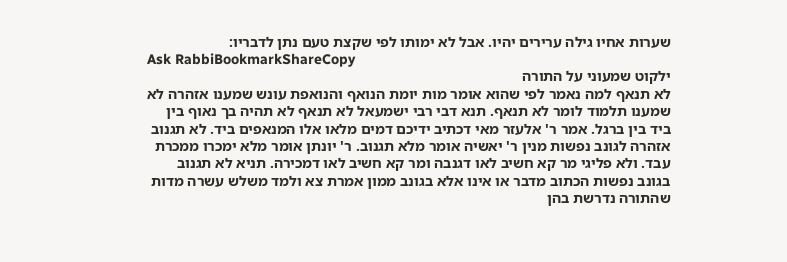שערות אחיו גילה ערירים יהיו. אבל לא ימותו לפי שקצת טעם נתן לדבריו:
Ask RabbiBookmarkShareCopy
ילקוט שמעוני על התורה
לא תנאף למה נאמר לפי שהוא אומר מות יומת הנואף והנואפת עונש שמענו אזהרה לא שמענו תלמוד לומר לא תנאף. תנא דבי רבי ישמעאל לא תנאף לא תהיה בך נאוף בין ביד בין ברגל. אמר ר' אלעזר מאי דכתיב ידיכם דמים מלאו אלו המנאפים ביד. לא תגנוב אזהרה לגונב נפשות מנין ר' יאשיה אומר מלא תגנוב. ר' יונתן אומר מלא ימכרו ממכרת עבד. ולא פליגי מר קא חשיב לאו דגנבה ומר קא חשיב לאו דמכירה. תניא לא תגנוב בגונב נפשות הכתוב מדבר או אינו אלא בגונב ממון אמרת צא ולמד משלש עשרה מדות שהתורה נדרשת בהן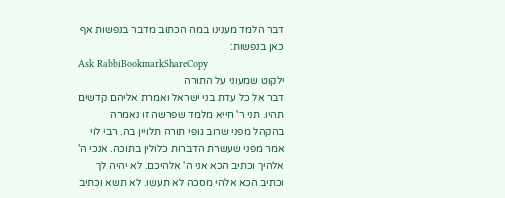דבר הלמד מענינו במה הכתוב מדבר בנפשות אף כאן בנפשות:
Ask RabbiBookmarkShareCopy
ילקוט שמעוני על התורה
דבר אל כל עדת בני ישראל ואמרת אליהם קדשים תהיו. תני ר' חייא מלמד שפרשה זו נאמרה בהקהל מפני שרוב גופי תורה תלויין בה. רבי לוי אמר מפני שעשרת הדברות כלולין בתוכה. אנכי ה' אלהיך וכתיב הכא אני ה' אלהיכם. לא יהיה לך וכתיב הכא אלהי מסכה לא תעשו. לא תשא וכתיב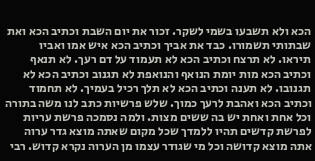הכא ולא תשבעו בשמי לשקר. זכור את יום השבת וכתיב הכא ואת שבתותי תשמורו. כבד את אביך וכתיב הכא איש אמו ואביו תיראו. לא תרצח וכתיב הכא לא תעמוד על דם רעך. לא תנאף וכתיב הכא מות יומת הנואף והנואפת לא תגנוב וכתיב הכא לא תגנובו. לא תענה וכתיב הכא לא תלך רכיל בעמיך. לא תחמוד וכתיב הכא ואהבת לרעך כמוך. שלש פרשיות כתב לנו משה בתורה וכל אחת ואחת יש בה ששים מצות. ולמה נסמכה פרשת עריות לפרשת קדשים תהיו ללמדך שכל מקום שאתה מוצא גדר ערוה אתה מוצא קדושה וכל מי שגודר עצמו מן הערוה נקרא קדוש. רבי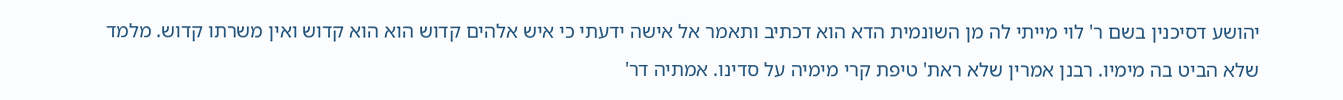יהושע דסיכנין בשם ר' לוי מייתי לה מן השונמית הדא הוא דכתיב ותאמר אל אישה ידעתי כי איש אלהים קדוש הוא הוא קדוש ואין משרתו קדוש. מלמד שלא הביט בה מימיו. רבנן אמרין שלא ראת' טיפת קרי מימיה על סדינו. אמתיה דר'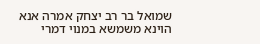שמואל בר רב יצחק אמרה אנא הוינא משמשא במנוי דמרי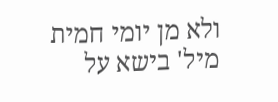ולא מן יומי חמית מיל' בישא על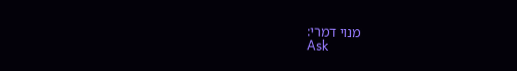מנוי דמרי:
Ask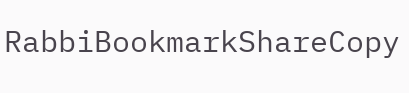RabbiBookmarkShareCopy